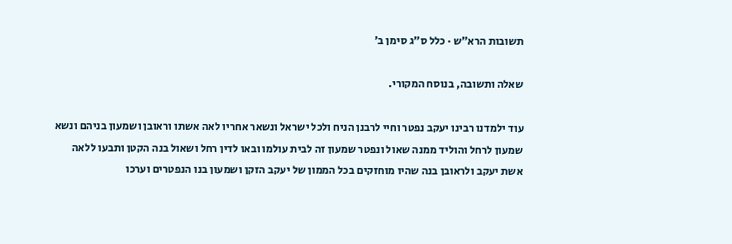תשובות הרא״ש · כלל ס״ג סימן ב׳

שאלה ותשובה, בנוסח המקורי.

עוד ילמדנו רבינו יעקב נפטר וחיי לרבנן הניח ולכל ישראל ונשאר אחריו לאה אשתו וראובן ושמעון בניהם ונשא שמעון לרחל והוליד ממנה שאול ונפטר שמעון זה לבית עולמו ובאו לדין רחל ושאול בנה הקטן ותבעו ללאה אשת יעקב ולראובן בנה שהיו מוחזקים בכל הממון של יעקב הזקן ושמעון בנו הנפטרים וערכו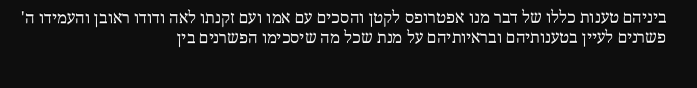ביניהם טענות כללו של דבר מנו אפטרופס לקטן והסכים עם אמו ועם זקנתו לאה ודודו ראובן והעמידו ה' פשרנים לעיין בטענותיהם ובראיותיהם על מנת שכל מה שיסכימו הפשרנים בין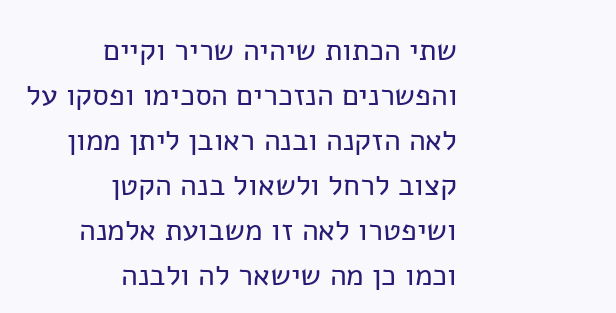שתי הכתות שיהיה שריר וקיים והפשרנים הנזכרים הסכימו ופסקו על לאה הזקנה ובנה ראובן ליתן ממון קצוב לרחל ולשאול בנה הקטן ושיפטרו לאה זו משבועת אלמנה וכמו כן מה שישאר לה ולבנה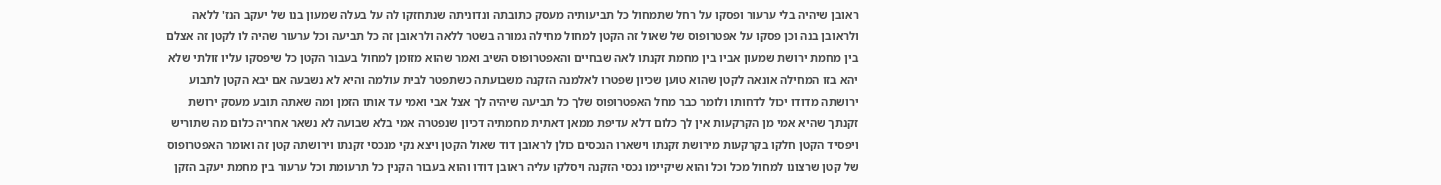ראובן שיהיה בלי ערעור ופסקו על רחל שתמחול כל תביעותיה מעסק כתובתה ונדוניתה שנתחזקו לה על בעלה שמעון בנו של יעקב הנז' ללאה ולראובן בנה וכן פסקו על אפטרופוס של שאול זה הקטן למחול מחילה גמורה בשטר ללאה ולראובן זה כל תביעה וכל ערעור שהיה לו לקטן זה אצלם בין מחמת ירושת שמעון אביו בין מחמת זקנתו לאה שבחיים והאפטרופוס השיב ואמר שהוא מזומן למחול בעבור הקטן כל שיפסקו עליו זולתי שלא יהא בזו המחילה אונאה לקטן שהוא טוען שכיון שפטרו לאלמנה הזקנה משבועתה כשתפטר לבית עולמה והיא לא נשבעה אם יבא הקטן לתבוע ירושתה מדודו יכול לדחותו ולומר כבר מחל האפטרופוס שלך כל תביעה שיהיה לך אצל אבי ואמי עד אותו הזמן ומה שאתה תובע מעסק ירושת זקנתך שהיא אמי מן הקרקעות אין לך כלום דלא עדיפת ממאן דאתית מחמתיה דכיון שנפטרה אמי בלא שבועה לא נשאר אחריה כלום מה שתוריש ויפסיד הקטן חלקו בקרקעות מירושת זקנתו וישארו הנכסים כולן לראובן דוד שאול הקטן ויצא נקי מנכסי זקנתו וירושתה קטן זה ואומר האפטרופוס של קטן שרצונו למחול מכל וכל והוא שיקיימו נכסי הזקנה ויסלקו עליה ראובן דודו והוא בעבור הקנין כל תרעומת וכל ערעור בין מחמת יעקב הזקן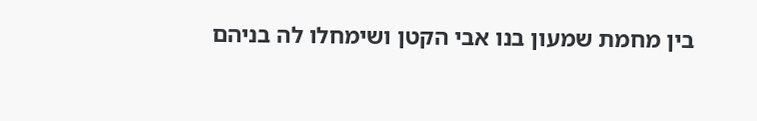בין מחמת שמעון בנו אבי הקטן ושימחלו לה בניהם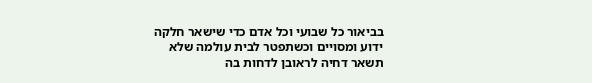בביאור כל שבועי וכל אדם כדי שישאר חלקה ידוע ומסויים וכשתפטר לבית עולמה שלא תשאר דחיה לראובן לדחות בה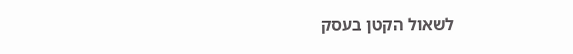לשאול הקטן בעסק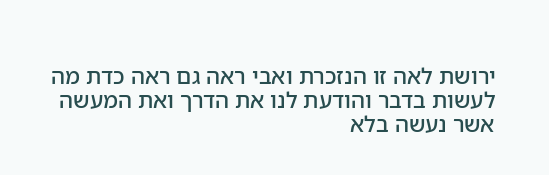ירושת לאה זו הנזכרת ואבי ראה גם ראה כדת מה לעשות בדבר והודעת לנו את הדרך ואת המעשה אשר נעשה בלא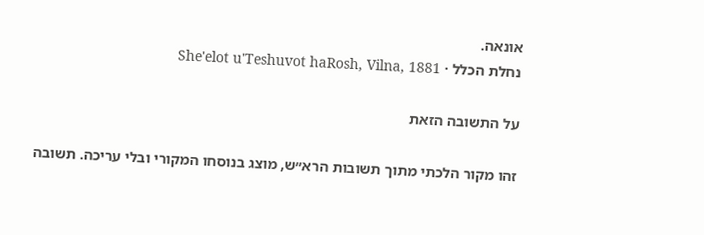אונאה.
נחלת הכלל · She'elot u'Teshuvot haRosh, Vilna, 1881

על התשובה הזאת

זהו מקור הלכתי מתוך תשובות הרא״ש, מוצג בנוסחו המקורי ובלי עריכה. תשובה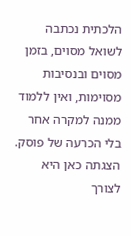הלכתית נכתבה לשואל מסוים, בזמן מסוים ובנסיבות מסוימות, ואין ללמוד ממנה למקרה אחר בלי הכרעה של פוסק. הצגתה כאן היא לצורך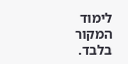לימוד המקור בלבד.